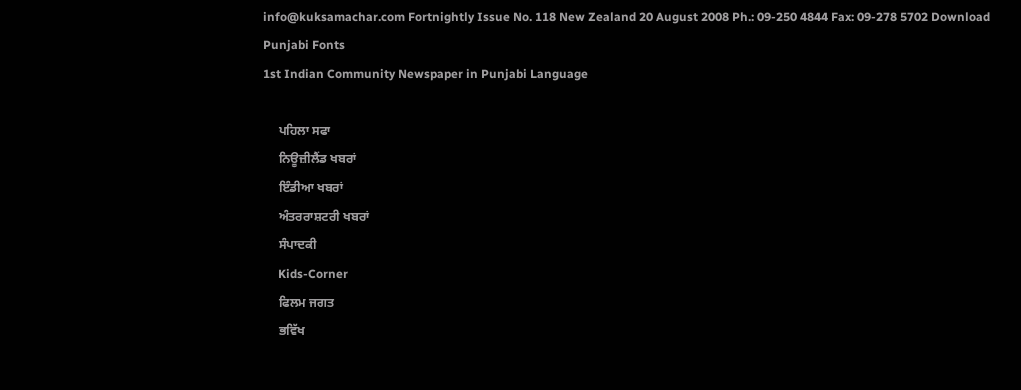info@kuksamachar.com Fortnightly Issue No. 118 New Zealand 20 August 2008 Ph.: 09-250 4844 Fax: 09-278 5702 Download Punjabi Fonts
1st Indian Community Newspaper in Punjabi Language

     ਪਹਿਲਾ ਸਫਾ
     ਨਿਊਜ਼ੀਲੈਂਡ ਖਬਰਾਂ
     ਇੰਡੀਆ ਖਬਰਾਂ
     ਅੰਤਰਰਾਸ਼ਟਰੀ ਖਬਰਾਂ
     ਸੰਪਾਦਕੀ
     Kids-Corner
     ਫਿਲਮ ਜਗਤ
     ਭਵਿੱਖ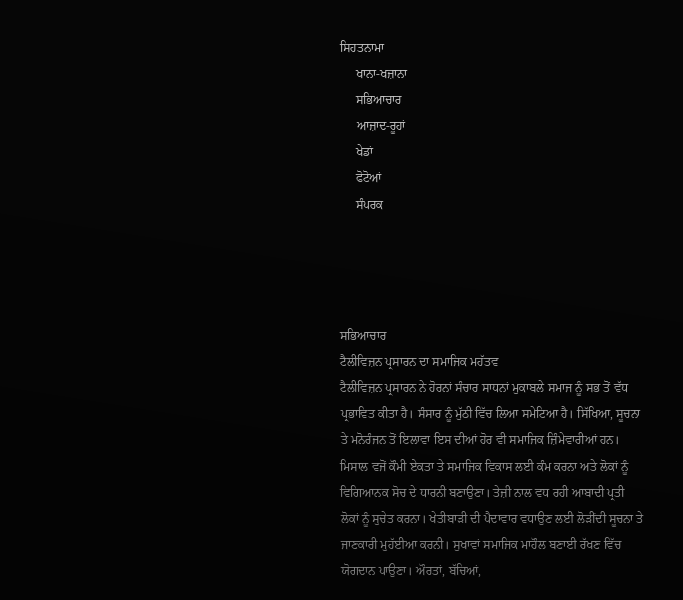ਸਿਹਤਨਾਮਾ
     ਖਾਨਾ-ਖਜ਼ਾਨਾ
     ਸਭਿਆਚਾਰ
     ਆਜ਼ਾਦ-ਰੂਹਾਂ
     ਖੇਡਾਂ
     ਫੋਟੋਆਂ
     ਸੰਪਰਕ




ਸਭਿਆਚਾਰ
ਟੈਲੀਵਿਜ਼ਨ ਪ੍ਰਸਾਰਨ ਦਾ ਸਮਾਜਿਕ ਮਹੱਤਵ
ਟੈਲੀਵਿਜ਼ਨ ਪ੍ਰਸਾਰਨ ਨੇ ਹੋਰਨਾਂ ਸੰਚਾਰ ਸਾਧਨਾਂ ਮੁਕਾਬਲੇ ਸਮਾਜ ਨੂੰ ਸਭ ਤੋਂ ਵੱਧ ਪ੍ਰਭਾਵਿਤ ਕੀਤਾ ਹੈ। ਸੰਸਾਰ ਨੂੰ ਮੁੱਠੀ ਵਿੱਚ ਲਿਆ ਸਮੇਟਿਆ ਹੈ। ਸਿੱਖਿਆ, ਸੂਚਨਾ ਤੇ ਮਨੋਰੰਜਨ ਤੋਂ ਇਲਾਵਾ ਇਸ ਦੀਆਂ ਹੋਰ ਵੀ ਸਮਾਜਿਕ ਜ਼ਿੰਮੇਵਾਰੀਆਂ ਹਨ। ਮਿਸਾਲ ਵਜੋਂ ਕੌਮੀ ਏਕਤਾ ਤੇ ਸਮਾਜਿਕ ਵਿਕਾਸ ਲਈ ਕੰਮ ਕਰਨਾ ਅਤੇ ਲੋਕਾਂ ਨੂੰ ਵਿਗਿਆਨਕ ਸੋਚ ਦੇ ਧਾਰਨੀ ਬਣਾਉਣਾ। ਤੇਜ਼ੀ ਨਾਲ ਵਧ ਰਹੀ ਆਬਾਦੀ ਪ੍ਰਤੀ ਲੋਕਾਂ ਨੂੰ ਸੁਚੇਤ ਕਰਨਾ। ਖੇਤੀਬਾੜੀ ਦੀ ਪੈਦਾਵਾਰ ਵਧਾਉਣ ਲਈ ਲੋੜੀਂਦੀ ਸੂਚਨਾ ਤੇ ਜਾਣਕਾਰੀ ਮੁਹੱਈਆ ਕਰਨੀ। ਸੁਖਾਵਾਂ ਸਮਾਜਿਕ ਮਾਹੌਲ ਬਣਾਈ ਰੱਖਣ ਵਿੱਚ ਯੋਗਦਾਨ ਪਾਉਣਾ। ਔਰਤਾਂ, ਬੱਚਿਆਂ,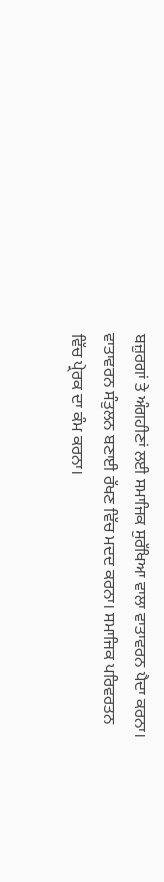ਬਜ਼ੁਰਗਾਂ ਤੇ ਅੰਗਹੀਣਾਂ ਲਈ ਸਮਾਜਿਕ ਸੁਰੱਖਿਆ ਵਾਲਾ ਵਾਤਾਵਰਨ ਪੈਦਾ ਕਰਨਾ। ਵਾਤਾਵਰਨ ਸੰਤੁਲਨ ਬਣਾਈ ਰੱਖਣ ਵਿੱਚ ਮਦਦ ਕਰਨਾ। ਸਮਾਜਿਕ ਪਰਿਵਰਤਨ ਵਿੱਚ ਪ੍ਰੇਰਕ ਦਾ ਕੰਮ ਕਰਨਾ।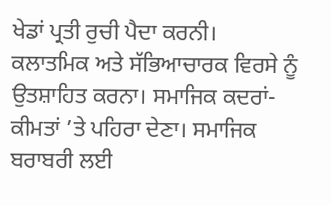ਖੇਡਾਂ ਪ੍ਰਤੀ ਰੁਚੀ ਪੈਦਾ ਕਰਨੀ। ਕਲਾਤਮਿਕ ਅਤੇ ਸੱਭਿਆਚਾਰਕ ਵਿਰਸੇ ਨੂੰ ਉਤਸ਼ਾਹਿਤ ਕਰਨਾ। ਸਮਾਜਿਕ ਕਦਰਾਂ-ਕੀਮਤਾਂ ’ਤੇ ਪਹਿਰਾ ਦੇਣਾ। ਸਮਾਜਿਕ ਬਰਾਬਰੀ ਲਈ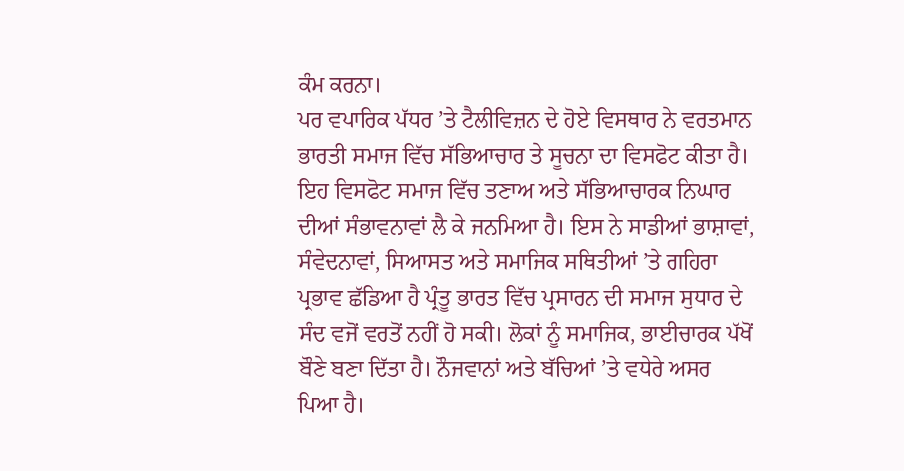ਕੰਮ ਕਰਨਾ।
ਪਰ ਵਪਾਰਿਕ ਪੱਧਰ ’ਤੇ ਟੈਲੀਵਿਜ਼ਨ ਦੇ ਹੋਏ ਵਿਸਥਾਰ ਨੇ ਵਰਤਮਾਨ ਭਾਰਤੀ ਸਮਾਜ ਵਿੱਚ ਸੱਭਿਆਚਾਰ ਤੇ ਸੂਚਨਾ ਦਾ ਵਿਸਫੋਟ ਕੀਤਾ ਹੈ। ਇਹ ਵਿਸਫੋਟ ਸਮਾਜ ਵਿੱਚ ਤਣਾਅ ਅਤੇ ਸੱਭਿਆਚਾਰਕ ਨਿਘਾਰ ਦੀਆਂ ਸੰਭਾਵਨਾਵਾਂ ਲੈ ਕੇ ਜਨਮਿਆ ਹੈ। ਇਸ ਨੇ ਸਾਡੀਆਂ ਭਾਸ਼ਾਵਾਂ, ਸੰਵੇਦਨਾਵਾਂ, ਸਿਆਸਤ ਅਤੇ ਸਮਾਜਿਕ ਸਥਿਤੀਆਂ ’ਤੇ ਗਹਿਰਾ ਪ੍ਰਭਾਵ ਛੱਡਿਆ ਹੈ ਪ੍ਰੰਤੂ ਭਾਰਤ ਵਿੱਚ ਪ੍ਰਸਾਰਨ ਦੀ ਸਮਾਜ ਸੁਧਾਰ ਦੇ ਸੰਦ ਵਜੋਂ ਵਰਤੋਂ ਨਹੀਂ ਹੋ ਸਕੀ। ਲੋਕਾਂ ਨੂੰ ਸਮਾਜਿਕ, ਭਾਈਚਾਰਕ ਪੱਖੋਂ ਬੌਣੇ ਬਣਾ ਦਿੱਤਾ ਹੈ। ਨੌਜਵਾਨਾਂ ਅਤੇ ਬੱਚਿਆਂ ’ਤੇ ਵਧੇਰੇ ਅਸਰ ਪਿਆ ਹੈ।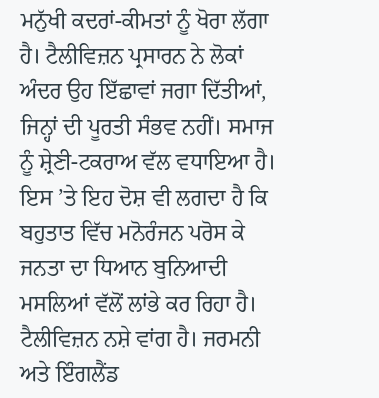ਮਨੁੱਖੀ ਕਦਰਾਂ-ਕੀਮਤਾਂ ਨੂੰ ਖੋਰਾ ਲੱਗਾ ਹੈ। ਟੈਲੀਵਿਜ਼ਨ ਪ੍ਰਸਾਰਨ ਨੇ ਲੋਕਾਂ ਅੰਦਰ ਉਹ ਇੱਛਾਵਾਂ ਜਗਾ ਦਿੱਤੀਆਂ, ਜਿਨ੍ਹਾਂ ਦੀ ਪੂਰਤੀ ਸੰਭਵ ਨਹੀਂ। ਸਮਾਜ ਨੂੰ ਸ਼੍ਰੇਣੀ-ਟਕਰਾਅ ਵੱਲ ਵਧਾਇਆ ਹੈ। ਇਸ ’ਤੇ ਇਹ ਦੋਸ਼ ਵੀ ਲਗਦਾ ਹੈ ਕਿ ਬਹੁਤਾਤ ਵਿੱਚ ਮਨੋਰੰਜਨ ਪਰੋਸ ਕੇ ਜਨਤਾ ਦਾ ਧਿਆਨ ਬੁਨਿਆਦੀ ਮਸਲਿਆਂ ਵੱਲੋਂ ਲਾਂਭੇ ਕਰ ਰਿਹਾ ਹੈ।
ਟੈਲੀਵਿਜ਼ਨ ਨਸ਼ੇ ਵਾਂਗ ਹੈ। ਜਰਮਨੀ ਅਤੇ ਇੰਗਲੈਂਡ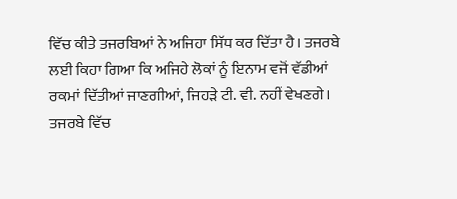ਵਿੱਚ ਕੀਤੇ ਤਜਰਬਿਆਂ ਨੇ ਅਜਿਹਾ ਸਿੱਧ ਕਰ ਦਿੱਤਾ ਹੈ। ਤਜਰਬੇ ਲਈ ਕਿਹਾ ਗਿਆ ਕਿ ਅਜਿਹੇ ਲੋਕਾਂ ਨੂੰ ਇਨਾਮ ਵਜੋਂ ਵੱਡੀਆਂ ਰਕਮਾਂ ਦਿੱਤੀਆਂ ਜਾਣਗੀਆਂ, ਜਿਹੜੇ ਟੀ. ਵੀ. ਨਹੀਂ ਵੇਖਣਗੇ। ਤਜਰਬੇ ਵਿੱਚ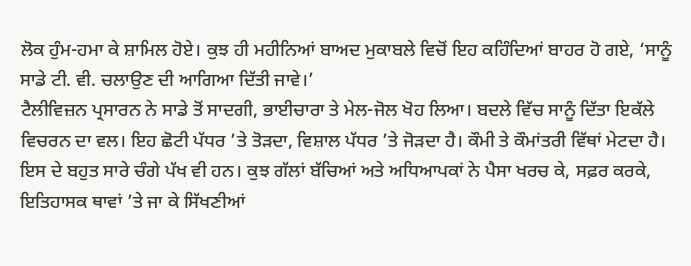ਲੋਕ ਹੁੰਮ-ਹਮਾ ਕੇ ਸ਼ਾਮਿਲ ਹੋਏ। ਕੁਝ ਹੀ ਮਹੀਨਿਆਂ ਬਾਅਦ ਮੁਕਾਬਲੇ ਵਿਚੋਂ ਇਹ ਕਹਿੰਦਿਆਂ ਬਾਹਰ ਹੋ ਗਏ, ‘ਸਾਨੂੰ ਸਾਡੇ ਟੀ. ਵੀ. ਚਲਾਉਣ ਦੀ ਆਗਿਆ ਦਿੱਤੀ ਜਾਵੇ।’
ਟੈਲੀਵਿਜ਼ਨ ਪ੍ਰਸਾਰਨ ਨੇ ਸਾਡੇ ਤੋਂ ਸਾਦਗੀ, ਭਾਈਚਾਰਾ ਤੇ ਮੇਲ-ਜੋਲ ਖੋਹ ਲਿਆ। ਬਦਲੇ ਵਿੱਚ ਸਾਨੂੰ ਦਿੱਤਾ ਇਕੱਲੇ ਵਿਚਰਨ ਦਾ ਵਲ। ਇਹ ਛੋਟੀ ਪੱਧਰ ’ਤੇ ਤੋੜਦਾ, ਵਿਸ਼ਾਲ ਪੱਧਰ ’ਤੇ ਜੋੜਦਾ ਹੈ। ਕੌਮੀ ਤੇ ਕੌਮਾਂਤਰੀ ਵਿੱਥਾਂ ਮੇਟਦਾ ਹੈ।
ਇਸ ਦੇ ਬਹੁਤ ਸਾਰੇ ਚੰਗੇ ਪੱਖ ਵੀ ਹਨ। ਕੁਝ ਗੱਲਾਂ ਬੱਚਿਆਂ ਅਤੇ ਅਧਿਆਪਕਾਂ ਨੇ ਪੈਸਾ ਖਰਚ ਕੇ, ਸਫ਼ਰ ਕਰਕੇ, ਇਤਿਹਾਸਕ ਥਾਵਾਂ ’ਤੇ ਜਾ ਕੇ ਸਿੱਖਣੀਆਂ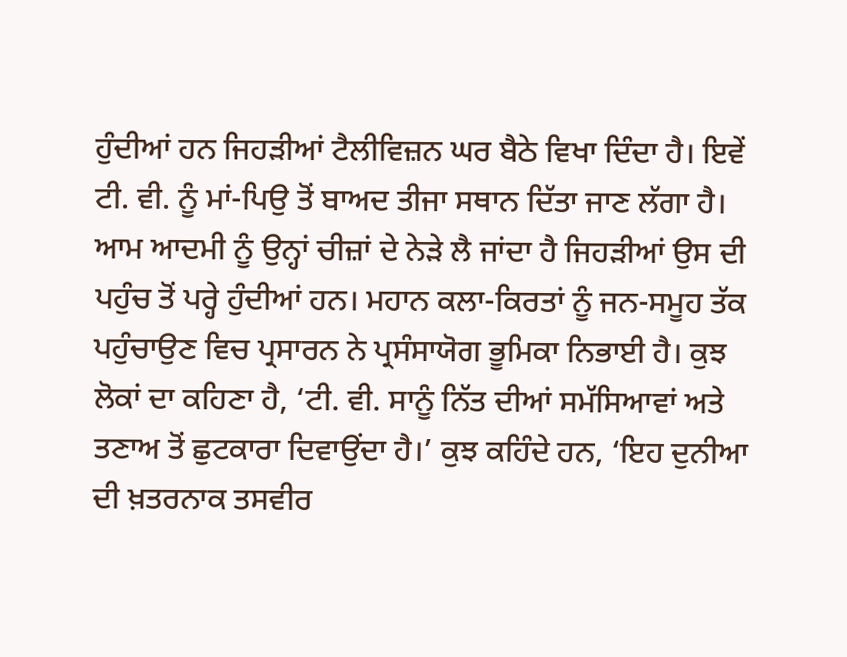ਹੁੰਦੀਆਂ ਹਨ ਜਿਹੜੀਆਂ ਟੈਲੀਵਿਜ਼ਨ ਘਰ ਬੈਠੇ ਵਿਖਾ ਦਿੰਦਾ ਹੈ। ਇਵੇਂ ਟੀ. ਵੀ. ਨੂੰ ਮਾਂ-ਪਿਉ ਤੋਂ ਬਾਅਦ ਤੀਜਾ ਸਥਾਨ ਦਿੱਤਾ ਜਾਣ ਲੱਗਾ ਹੈ। ਆਮ ਆਦਮੀ ਨੂੰ ਉਨ੍ਹਾਂ ਚੀਜ਼ਾਂ ਦੇ ਨੇੜੇ ਲੈ ਜਾਂਦਾ ਹੈ ਜਿਹੜੀਆਂ ਉਸ ਦੀ ਪਹੁੰਚ ਤੋਂ ਪਰ੍ਹੇ ਹੁੰਦੀਆਂ ਹਨ। ਮਹਾਨ ਕਲਾ-ਕਿਰਤਾਂ ਨੂੰ ਜਨ-ਸਮੂਹ ਤੱਕ ਪਹੁੰਚਾਉਣ ਵਿਚ ਪ੍ਰਸਾਰਨ ਨੇ ਪ੍ਰਸੰਸਾਯੋਗ ਭੂਮਿਕਾ ਨਿਭਾਈ ਹੈ। ਕੁਝ ਲੋਕਾਂ ਦਾ ਕਹਿਣਾ ਹੈ, ‘ਟੀ. ਵੀ. ਸਾਨੂੰ ਨਿੱਤ ਦੀਆਂ ਸਮੱਸਿਆਵਾਂ ਅਤੇ ਤਣਾਅ ਤੋਂ ਛੁਟਕਾਰਾ ਦਿਵਾਉਂਦਾ ਹੈ।’ ਕੁਝ ਕਹਿੰਦੇ ਹਨ, ‘ਇਹ ਦੁਨੀਆ ਦੀ ਖ਼ਤਰਨਾਕ ਤਸਵੀਰ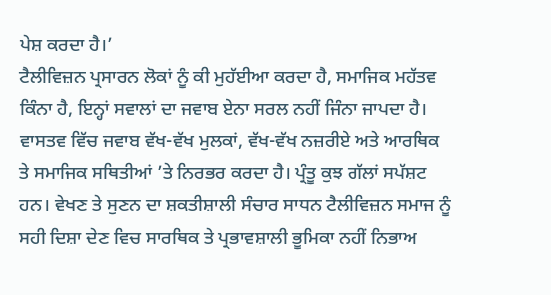ਪੇਸ਼ ਕਰਦਾ ਹੈ।’
ਟੈਲੀਵਿਜ਼ਨ ਪ੍ਰਸਾਰਨ ਲੋਕਾਂ ਨੂੰ ਕੀ ਮੁਹੱਈਆ ਕਰਦਾ ਹੈ, ਸਮਾਜਿਕ ਮਹੱਤਵ ਕਿੰਨਾ ਹੈ, ਇਨ੍ਹਾਂ ਸਵਾਲਾਂ ਦਾ ਜਵਾਬ ਏਨਾ ਸਰਲ ਨਹੀਂ ਜਿੰਨਾ ਜਾਪਦਾ ਹੈ। ਵਾਸਤਵ ਵਿੱਚ ਜਵਾਬ ਵੱਖ-ਵੱਖ ਮੁਲਕਾਂ, ਵੱਖ-ਵੱਖ ਨਜ਼ਰੀਏ ਅਤੇ ਆਰਥਿਕ ਤੇ ਸਮਾਜਿਕ ਸਥਿਤੀਆਂ ’ਤੇ ਨਿਰਭਰ ਕਰਦਾ ਹੈ। ਪ੍ਰੰਤੂ ਕੁਝ ਗੱਲਾਂ ਸਪੱਸ਼ਟ ਹਨ। ਵੇਖਣ ਤੇ ਸੁਣਨ ਦਾ ਸ਼ਕਤੀਸ਼ਾਲੀ ਸੰਚਾਰ ਸਾਧਨ ਟੈਲੀਵਿਜ਼ਨ ਸਮਾਜ ਨੂੰ ਸਹੀ ਦਿਸ਼ਾ ਦੇਣ ਵਿਚ ਸਾਰਥਿਕ ਤੇ ਪ੍ਰਭਾਵਸ਼ਾਲੀ ਭੂਮਿਕਾ ਨਹੀਂ ਨਿਭਾਅ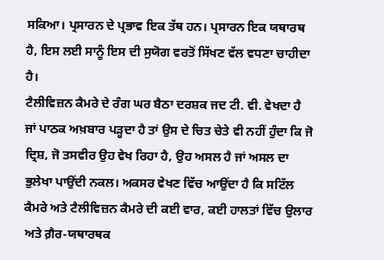ਸਕਿਆ। ਪ੍ਰਸਾਰਨ ਦੇ ਪ੍ਰਭਾਵ ਇਕ ਤੱਥ ਹਨ। ਪ੍ਰਸਾਰਨ ਇਕ ਯਥਾਰਥ ਹੈ, ਇਸ ਲਈ ਸਾਨੂੰ ਇਸ ਦੀ ਸੁਯੋਗ ਵਰਤੋਂ ਸਿੱਖਣ ਵੱਲ ਵਧਣਾ ਚਾਹੀਦਾ ਹੈ।
ਟੈਲੀਵਿਜ਼ਨ ਕੈਮਰੇ ਦੇ ਰੰਗ ਘਰ ਬੈਠਾ ਦਰਸ਼ਕ ਜਦ ਟੀ. ਵੀ. ਵੇਖਦਾ ਹੈ ਜਾਂ ਪਾਠਕ ਅਖ਼ਬਾਰ ਪੜ੍ਹਦਾ ਹੈ ਤਾਂ ਉਸ ਦੇ ਚਿਤ ਚੇਤੇ ਵੀ ਨਹੀਂ ਹੁੰਦਾ ਕਿ ਜੋ ਦ੍ਰਿਸ਼, ਜੋ ਤਸਵੀਰ ਉਹ ਵੇਖ ਰਿਹਾ ਹੈ, ਉਹ ਅਸਲ ਹੈ ਜਾਂ ਅਸਲ ਦਾ ਭੁਲੇਖਾ ਪਾਉਂਦੀ ਨਕਲ। ਅਕਸਰ ਵੇਖਣ ਵਿੱਚ ਆਉਂਦਾ ਹੈ ਕਿ ਸਟਿੱਲ ਕੈਮਰੇ ਅਤੇ ਟੈਲੀਵਿਜ਼ਨ ਕੈਮਰੇ ਦੀ ਕਈ ਵਾਰ, ਕਈ ਹਾਲਤਾਂ ਵਿੱਚ ਉਲਾਰ ਅਤੇ ਗ਼ੈਰ-ਯਥਾਰਥਕ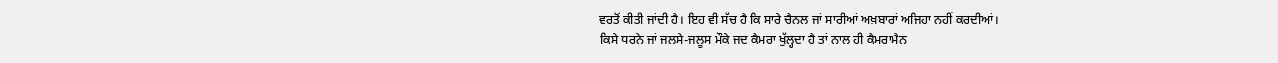ਵਰਤੋਂ ਕੀਤੀ ਜਾਂਦੀ ਹੈ। ਇਹ ਵੀ ਸੱਚ ਹੈ ਕਿ ਸਾਰੇ ਚੈਨਲ ਜਾਂ ਸਾਰੀਆਂ ਅਖ਼ਬਾਰਾਂ ਅਜਿਹਾ ਨਹੀਂ ਕਰਦੀਆਂ।
ਕਿਸੇ ਧਰਨੇ ਜਾਂ ਜਲਸੇ-ਜਲੂਸ ਮੌਕੇ ਜਦ ਕੈਮਰਾ ਖੁੱਲ੍ਹਦਾ ਹੈ ਤਾਂ ਨਾਲ ਹੀ ਕੈਮਰਾਮੈਨ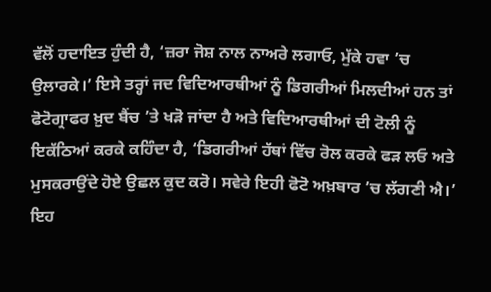ਵੱਲੋਂ ਹਦਾਇਤ ਹੁੰਦੀ ਹੈ, ‘ਜ਼ਰਾ ਜੋਸ਼ ਨਾਲ ਨਾਅਰੇ ਲਗਾਓ, ਮੁੱਕੇ ਹਵਾ ’ਚ ਉਲਾਰਕੇ।’ ਇਸੇ ਤਰ੍ਹਾਂ ਜਦ ਵਿਦਿਆਰਥੀਆਂ ਨੂੰ ਡਿਗਰੀਆਂ ਮਿਲਦੀਆਂ ਹਨ ਤਾਂ ਫੋਟੋਗ੍ਰਾਫਰ ਖ਼ੁਦ ਬੈਂਚ ’ਤੇ ਖੜੋ ਜਾਂਦਾ ਹੈ ਅਤੇ ਵਿਦਿਆਰਥੀਆਂ ਦੀ ਟੋਲੀ ਨੂੰ ਇਕੱਠਿਆਂ ਕਰਕੇ ਕਹਿੰਦਾ ਹੈ, ‘ਡਿਗਰੀਆਂ ਹੱਥਾਂ ਵਿੱਚ ਰੋਲ ਕਰਕੇ ਫੜ ਲਓ ਅਤੇ ਮੁਸਕਰਾਉਂਦੇ ਹੋਏ ਉਛਲ ਕੁਦ ਕਰੋ। ਸਵੇਰੇ ਇਹੀ ਫੋਟੋ ਅਖ਼ਬਾਰ ’ਚ ਲੱਗਣੀ ਐ।’ ਇਹ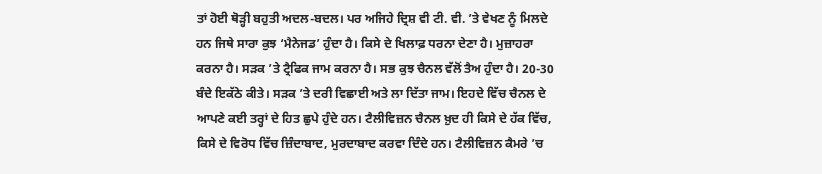ਤਾਂ ਹੋਈ ਥੋੜ੍ਹੀ ਬਹੁਤੀ ਅਦਲ-ਬਦਲ। ਪਰ ਅਜਿਹੇ ਦ੍ਰਿਸ਼ ਵੀ ਟੀ. ਵੀ. ’ਤੇ ਵੇਖਣ ਨੂੰ ਮਿਲਦੇ ਹਨ ਜਿਥੇ ਸਾਰਾ ਕੁਝ ‘ਮੈਨੇਜਡ’ ਹੁੰਦਾ ਹੈ। ਕਿਸੇ ਦੇ ਖਿਲਾਫ਼ ਧਰਨਾ ਦੇਣਾ ਹੈ। ਮੁਜ਼ਾਹਰਾ ਕਰਨਾ ਹੈ। ਸੜਕ ’ਤੇ ਟ੍ਰੈਫਿਕ ਜਾਮ ਕਰਨਾ ਹੈ। ਸਭ ਕੁਝ ਚੈਨਲ ਵੱਲੋਂ ਤੈਅ ਹੁੰਦਾ ਹੈ। 20-30 ਬੰਦੇ ਇਕੱਠੇ ਕੀਤੇ। ਸੜਕ ’ਤੇ ਦਰੀ ਵਿਛਾਈ ਅਤੇ ਲਾ ਦਿੱਤਾ ਜਾਮ। ਇਹਦੇ ਵਿੱਚ ਚੈਨਲ ਦੇ ਆਪਣੇ ਕਈ ਤਰ੍ਹਾਂ ਦੇ ਹਿਤ ਛੁਪੇ ਹੁੰਦੇ ਹਨ। ਟੈਲੀਵਿਜ਼ਨ ਚੈਨਲ ਖ਼ੁਦ ਹੀ ਕਿਸੇ ਦੇ ਹੱਕ ਵਿੱਚ, ਕਿਸੇ ਦੇ ਵਿਰੋਧ ਵਿੱਚ ਜ਼ਿੰਦਾਬਾਦ, ਮੁਰਦਾਬਾਦ ਕਰਵਾ ਦਿੰਦੇ ਹਨ। ਟੈਲੀਵਿਜ਼ਨ ਕੈਮਰੇ ’ਚ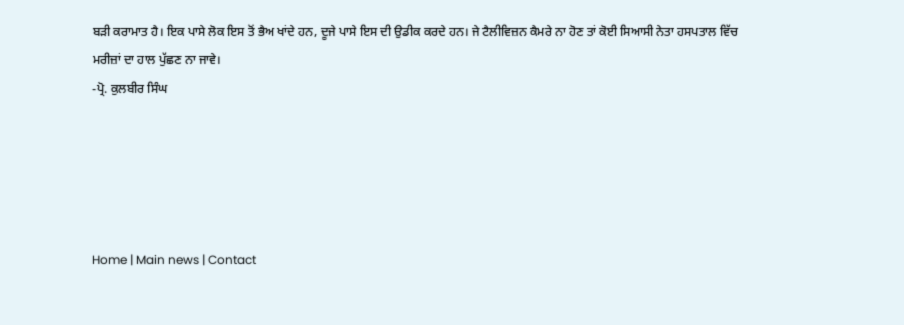ਬੜੀ ਕਰਾਮਾਤ ਹੈ। ਇਕ ਪਾਸੇ ਲੋਕ ਇਸ ਤੋਂ ਭੈਅ ਖਾਂਦੇ ਹਨ, ਦੂਜੇ ਪਾਸੇ ਇਸ ਦੀ ਉਡੀਕ ਕਰਦੇ ਹਨ। ਜੇ ਟੈਲੀਵਿਜ਼ਨ ਕੈਮਰੇ ਨਾ ਹੋਣ ਤਾਂ ਕੋਈ ਸਿਆਸੀ ਨੇਤਾ ਹਸਪਤਾਲ ਵਿੱਚ ਮਰੀਜ਼ਾਂ ਦਾ ਹਾਲ ਪੁੱਛਣ ਨਾ ਜਾਵੇ।
-ਪ੍ਰੋ. ਕੁਲਬੀਰ ਸਿੰਘ





Home | Main news | Contact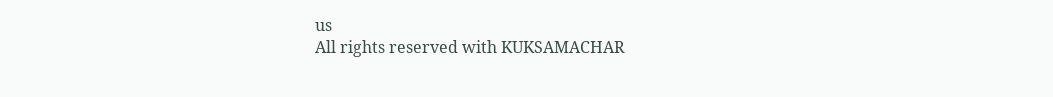us
All rights reserved with KUKSAMACHAR